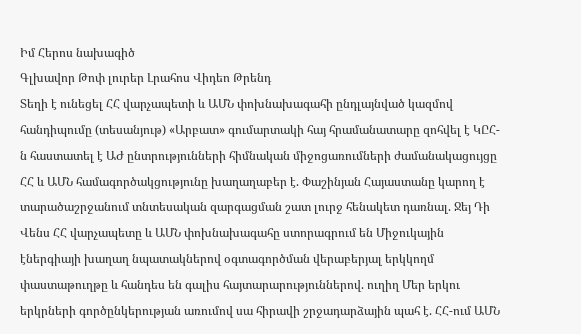Իմ Հերոս նախագիծ
Գլխավոր Թոփ լուրեր Լրահոս Վիդեո Թրենդ
Տեղի է ունեցել ՀՀ վարչապետի և ԱՄՆ փոխնախագահի ընդլայնված կազմով հանդիպումը (տեսանյութ) «Արբատ» գումարտակի հայ հրամանատարը զոհվել է ԿԸՀ-ն հաստատել է ԱԺ ընտրությունների հիմնական միջոցառումների ժամանակացույցը ՀՀ և ԱՄՆ համագործակցությունը խաղաղաբեր է. Փաշինյան Հայաստանը կարող է տարածաշրջանում տնտեսական զարգացման շատ լուրջ հենակետ դառնալ. Ջեյ Դի Վենս ՀՀ վարչապետը և ԱՄՆ փոխնախագահը ստորագրում են Միջուկային էներգիայի խաղաղ նպատակներով օգտագործման վերաբերյալ երկկողմ փաստաթուղթը և հանդես են գալիս հայտարարություններով. ուղիղ Մեր երկու երկրների գործընկերության առումով սա հիրավի շրջադարձային պահ է. ՀՀ-ում ԱՄՆ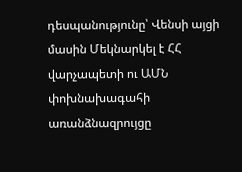դեսպանությունը՝ Վենսի այցի մասին Մեկնարկել է ՀՀ վարչապետի ու ԱՄՆ փոխնախագահի առանձնազրույցը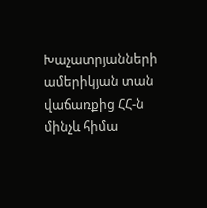Խաչատրյանների ամերիկյան տան վաճառքից ՀՀ-ն մինչև հիմա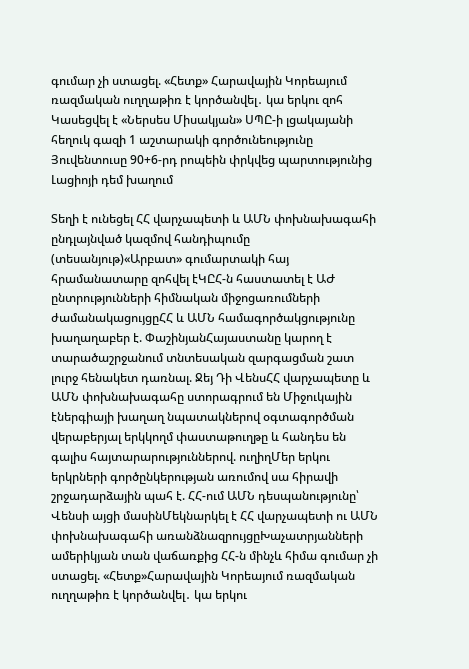գումար չի ստացել. «Հետք» Հարավային Կորեայում ռազմական ուղղաթիռ է կործանվել․ կա երկու զոհ Կասեցվել է «Ներսես Միսակյան» ՍՊԸ-ի լցակայանի հեղուկ գազի 1 աշտարակի գործունեությունը Յուվենտուսը 90+6-րդ րոպեին փրկվեց պարտությունից Լացիոյի դեմ խաղում

Տեղի է ունեցել ՀՀ վարչապետի և ԱՄՆ փոխնախագահի ընդլայնված կազմով հանդիպումը (տեսանյութ)«Արբատ» գումարտակի հայ հրամանատարը զոհվել էԿԸՀ-ն հաստատել է ԱԺ ընտրությունների հիմնական միջոցառումների ժամանակացույցըՀՀ և ԱՄՆ համագործակցությունը խաղաղաբեր է. ՓաշինյանՀայաստանը կարող է տարածաշրջանում տնտեսական զարգացման շատ լուրջ հենակետ դառնալ. Ջեյ Դի ՎենսՀՀ վարչապետը և ԱՄՆ փոխնախագահը ստորագրում են Միջուկային էներգիայի խաղաղ նպատակներով օգտագործման վերաբերյալ երկկողմ փաստաթուղթը և հանդես են գալիս հայտարարություններով. ուղիղՄեր երկու երկրների գործընկերության առումով սա հիրավի շրջադարձային պահ է. ՀՀ-ում ԱՄՆ դեսպանությունը՝ Վենսի այցի մասինՄեկնարկել է ՀՀ վարչապետի ու ԱՄՆ փոխնախագահի առանձնազրույցըԽաչատրյանների ամերիկյան տան վաճառքից ՀՀ-ն մինչև հիմա գումար չի ստացել. «Հետք»Հարավային Կորեայում ռազմական ուղղաթիռ է կործանվել․ կա երկու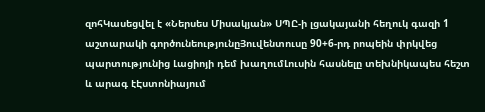զոհԿասեցվել է «Ներսես Միսակյան» ՍՊԸ-ի լցակայանի հեղուկ գազի 1 աշտարակի գործունեությունըՅուվենտուսը 90+6-րդ րոպեին փրկվեց պարտությունից Լացիոյի դեմ խաղումԼուսին հասնելը տեխնիկապես հեշտ և արագ էԷստոնիայում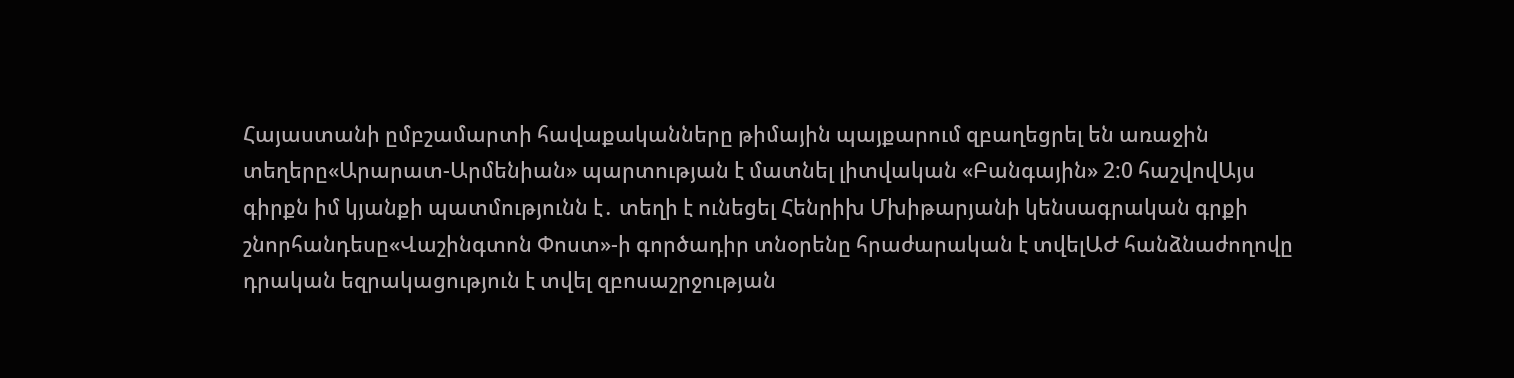Հայաստանի ըմբշամարտի հավաքականները թիմային պայքարում զբաղեցրել են առաջին տեղերը«Արարատ-Արմենիան» պարտության է մատնել լիտվական «Բանգային» 2:0 հաշվովԱյս գիրքն իմ կյանքի պատմությունն է․ տեղի է ունեցել Հենրիխ Մխիթարյանի կենսագրական գրքի շնորհանդեսը«Վաշինգտոն Փոստ»-ի գործադիր տնօրենը հրաժարական է տվելԱԺ հանձնաժողովը դրական եզրակացություն է տվել զբոսաշրջության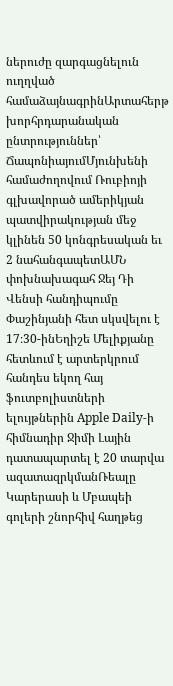ներուժը զարգացնելուն ուղղված համաձայնագրինԱրտահերթ խորհրդարանական ընտրություններ՝ ՃապոնիայումՄյունխենի համաժողովում Ռուբիոյի գլխավորած ամերիկյան պատվիրակության մեջ կլինեն 50 կոնգրեսական եւ 2 նահանգապետԱՄՆ փոխնախագահ Ջեյ Դի Վենսի հանդիպումը Փաշինյանի հետ սկսվելու է 17։30-ինԵղիշե Մելիքյանը հետևում է արտերկրում հանդես եկող հայ ֆուտբոլիստների ելույթներին Apple Daily-ի հիմնադիր Ջիմի Լային դատապարտել է 20 տարվա ազատազրկմանՌեալը Կարերասի և Մբապեի գոլերի շնորհիվ հաղթեց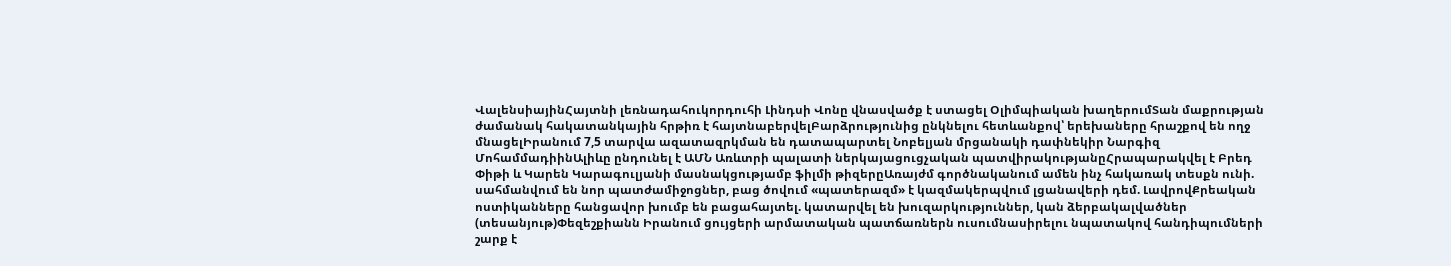ՎալենսիայինՀայտնի լեռնադահուկորդուհի Լինդսի Վոնը վնասվածք է ստացել Օլիմպիական խաղերումՏան մաքրության ժամանակ հակատանկային հրթիռ է հայտնաբերվելԲարձրությունից ընկնելու հետևանքով՝ երեխաները հրաշքով են ողջ մնացելԻրանում 7,5 տարվա ազատազրկման են դատապարտել Նոբելյան մրցանակի դափնեկիր Նարգիզ ՄոհամմադիինԱլիևը ընդունել է ԱՄՆ Առևտրի պալատի ներկայացուցչական պատվիրակությանըՀրապարակվել է Բրեդ Փիթի և Կարեն Կարագուլյանի մասնակցությամբ ֆիլմի թիզերըԱռայժմ գործնականում ամեն ինչ հակառակ տեսքն ունի. սահմանվում են նոր պատժամիջոցներ, բաց ծովում «պատերազմ» է կազմակերպվում լցանավերի դեմ. ԼավրովՔրեական ոստիկանները հանցավոր խումբ են բացահայտել. կատարվել են խուզարկություններ, կան ձերբակալվածներ (տեսանյութ)Փեզեշքիանն Իրանում ցույցերի արմատական պատճառներն ուսումնասիրելու նպատակով հանդիպումների շարք է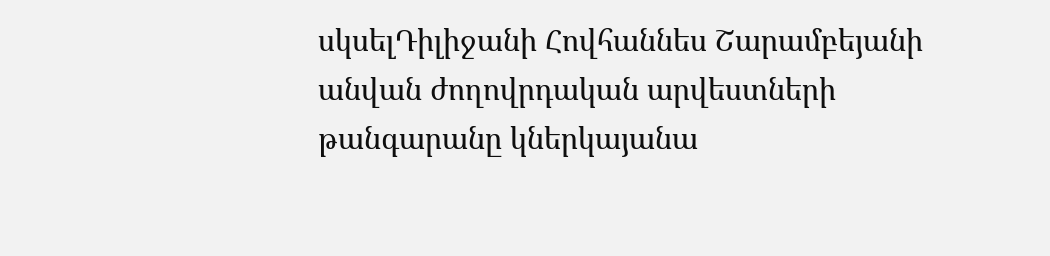սկսելԴիլիջանի Հովհաննես Շարամբեյանի անվան ժողովրդական արվեստների թանգարանը կներկայանա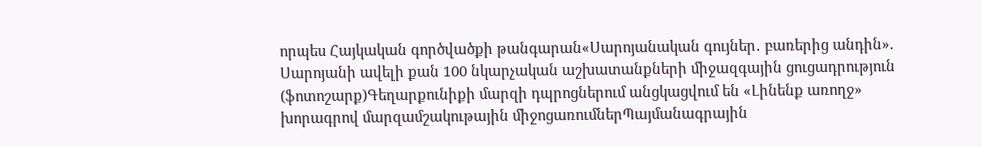որպես Հայկական գործվածքի թանգարան«Սարոյանական գույներ․ բառերից անդին». Սարոյանի ավելի քան 100 նկարչական աշխատանքների միջազգային ցուցադրություն (ֆոտոշարք)Գեղարքունիքի մարզի դպրոցներում անցկացվում են «Լինենք առողջ» խորագրով մարզամշակութային միջոցառումներՊայմանագրային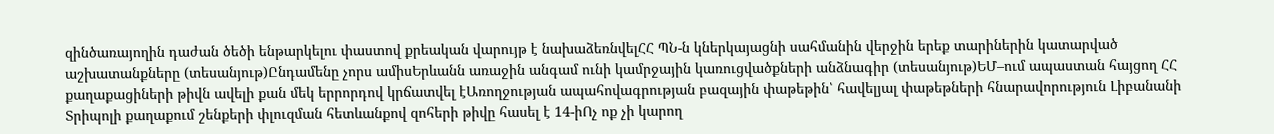զինծառայողին դաժան ծեծի ենթարկելու փաստով քրեական վարույթ է նախաձեռնվելՀՀ ՊՆ-ն կներկայացնի սահմանին վերջին երեք տարիներին կատարված աշխատանքները (տեսանյութ)Ընդամենը չորս ամիսԵրևանն առաջին անգամ ունի կամրջային կառուցվածքների անձնագիր (տեսանյութ)ԵՄ–ում ապաստան հայցող ՀՀ քաղաքացիների թիվն ավելի քան մեկ երրորդով կրճատվել էԱռողջության ապահովագրության բազային փաթեթին՝ հավելյալ փաթեթների հնարավորություն Լիբանանի Տրիպոլի քաղաքում շենքերի փլուզման հետևանքով զոհերի թիվը հասել է 14-իՈչ ոք չի կարող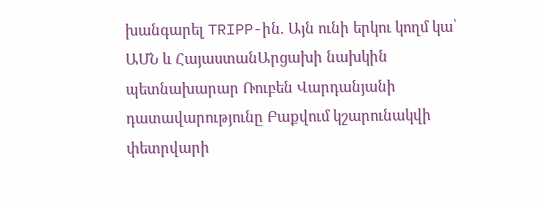խանգարել TRIPP-ին. Այն ունի երկու կողմ կա՝ ԱՄՆ և ՀայաստանԱրցախի նախկին պետնախարար Ռուբեն Վարդանյանի դատավարությունը Բաքվում կշարունակվի փետրվարի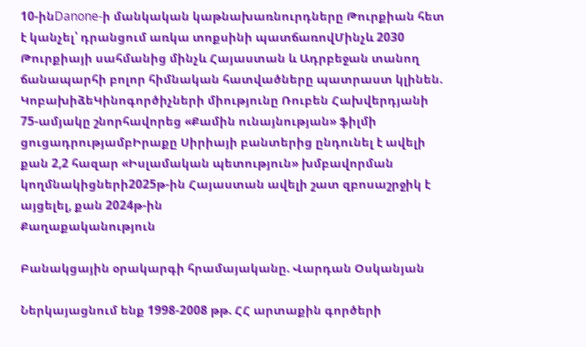10-ինDanone-ի մանկական կաթնախառնուրդները Թուրքիան հետ է կանչել՝ դրանցում առկա տոքսինի պատճառովՄինչև 2030 Թուրքիայի սահմանից մինչև Հայաստան և Ադրբեջան տանող ճանապարհի բոլոր հիմնական հատվածները պատրաստ կլինեն. ԿոբախիձեԿինոգործիչների միությունը Ռուբեն Հախվերդյանի 75-ամյակը շնորհավորեց «Քամին ունայնության» ֆիլմի ցուցադրությամբԻրաքը Սիրիայի բանտերից ընդունել է ավելի քան 2,2 հազար «Իսլամական պետություն» խմբավորման կողմնակիցների2025թ-ին Հայաստան ավելի շատ զբոսաշրջիկ է այցելել, քան 2024թ-ին
Քաղաքականություն

Բանակցային օրակարգի հրամայականը. Վարդան Օսկանյան

Ներկայացնում ենք 1998-2008 թթ. ՀՀ արտաքին գործերի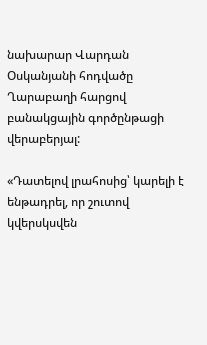նախարար Վարդան Օսկանյանի հոդվածը Ղարաբաղի հարցով բանակցային գործընթացի վերաբերյալ:

«Դատելով լրահոսից՝ կարելի է ենթադրել, որ շուտով կվերսկսվեն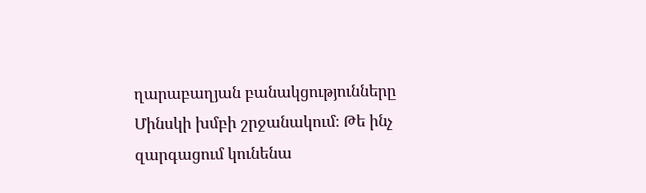ղարաբաղյան բանակցությունները Մինսկի խմբի շրջանակում։ Թե ինչ զարգացում կունենա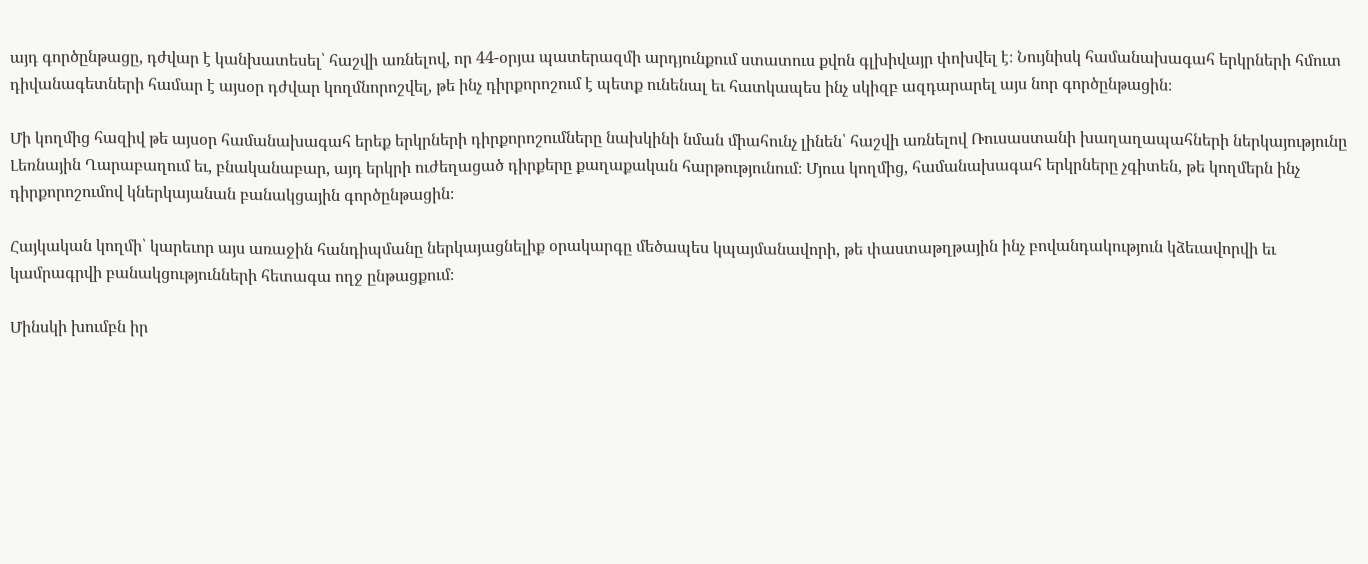այդ գործընթացը, դժվար է կանխատեսել՝ հաշվի առնելով, որ 44-օրյա պատերազմի արդյունքում ստատուս քվոն գլխիվայր փոխվել է։ Նույնիսկ համանախագահ երկրների հմուտ դիվանագետների համար է այսօր դժվար կողմնորոշվել, թե ինչ դիրքորոշում է պետք ունենալ եւ հատկապես ինչ սկիզբ ազդարարել այս նոր գործընթացին։

Մի կողմից հազիվ թե այսօր համանախագահ երեք երկրների դիրքորոշումները նախկինի նման միահունչ լինեն՝ հաշվի առնելով Ռուսաստանի խաղաղապահների ներկայությունը Լեռնային Ղարաբաղում եւ, բնականաբար, այդ երկրի ուժեղացած դիրքերը քաղաքական հարթությունում։ Մյուս կողմից, համանախագահ երկրները չգիտեն, թե կողմերն ինչ դիրքորոշումով կներկայանան բանակցային գործընթացին։

Հայկական կողմի՝ կարեւոր այս առաջին հանդիպմանը ներկայացնելիք օրակարգը մեծապես կպայմանավորի, թե փաստաթղթային ինչ բովանդակություն կձեւավորվի եւ կամրագրվի բանակցությունների հետագա ողջ ընթացքում։

Մինսկի խումբն իր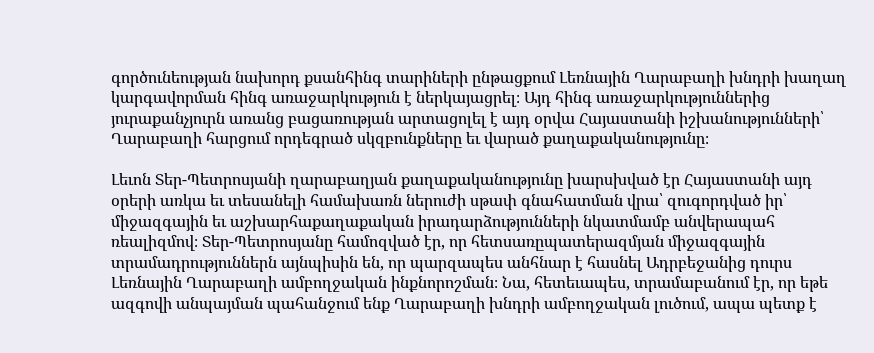գործունեության նախորդ քսանհինգ տարիների ընթացքում Լեռնային Ղարաբաղի խնդրի խաղաղ կարգավորման հինգ առաջարկություն է ներկայացրել։ Այդ հինգ առաջարկություններից յուրաքանչյուրն առանց բացառության արտացոլել է այդ օրվա Հայաստանի իշխանությունների՝ Ղարաբաղի հարցում որդեգրած սկզբունքները եւ վարած քաղաքականությունը։

Լեւոն Տեր-Պետրոսյանի ղարաբաղյան քաղաքականությունը խարսխված էր Հայաստանի այդ օրերի առկա եւ տեսանելի համախառն ներուժի սթափ գնահատման վրա՝ զուգորդված իր՝ միջազգային եւ աշխարհաքաղաքական իրադարձությունների նկատմամբ անվերապահ ռեալիզմով։ Տեր-Պետրոսյանը համոզված էր, որ հետսառըպատերազմյան միջազգային տրամադրություններն այնպիսին են, որ պարզապես անհնար է հասնել Ադրբեջանից դուրս Լեռնային Ղարաբաղի ամբողջական ինքնորոշման։ Նա, հետեւապես, տրամաբանում էր, որ եթե ազգովի անպայման պահանջում ենք Ղարաբաղի խնդրի ամբողջական լուծում, ապա պետք է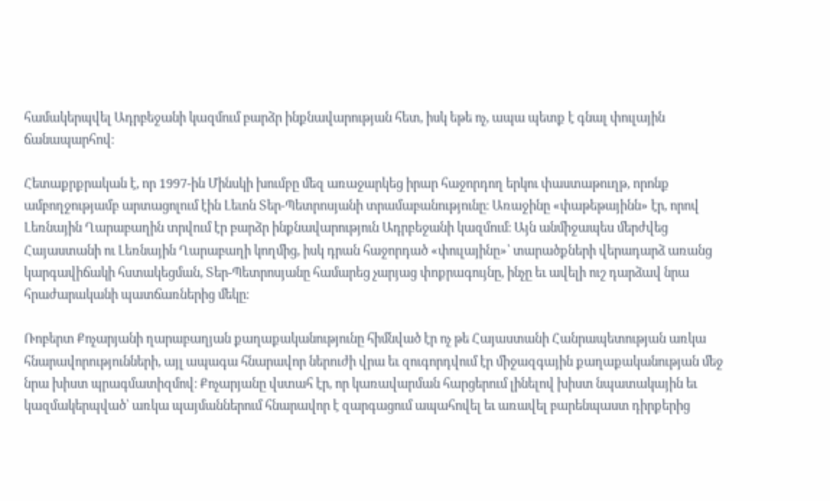համակերպվել Ադրբեջանի կազմում բարձր ինքնավարության հետ, իսկ եթե ոչ, ապա պետք է գնալ փուլային ճանապարհով։

Հետաքրքրական է, որ 1997-ին Մինսկի խումբը մեզ առաջարկեց իրար հաջորդող երկու փաստաթուղթ, որոնք ամբողջությամբ արտացոլում էին Լեւոն Տեր-Պետրոսյանի տրամաբանությունը։ Առաջինը «փաթեթայինն» էր, որով Լեռնային Ղարաբաղին տրվում էր բարձր ինքնավարություն Ադրբեջանի կազմում։ Այն անմիջապես մերժվեց Հայաստանի ու Լեռնային Ղարաբաղի կողմից, իսկ դրան հաջորդած «փուլայինը»՝ տարածքների վերադարձ առանց կարգավիճակի հստակեցման, Տեր-Պետրոսյանը համարեց չարյաց փոքրագույնը, ինչը եւ ավելի ուշ դարձավ նրա հրաժարականի պատճառներից մեկը։

Ռոբերտ Քոչարյանի ղարաբաղյան քաղաքականությունը հիմնված էր ոչ թե Հայաստանի Հանրապետության առկա հնարավորությունների, այլ ապագա հնարավոր ներուժի վրա եւ զուգորդվում էր միջազգային քաղաքականության մեջ նրա խիստ պրագմատիզմով։ Քոչարյանը վստահ էր, որ կառավարման հարցերում լինելով խիստ նպատակային եւ կազմակերպված՝ առկա պայմաններում հնարավոր է զարգացում ապահովել եւ առավել բարենպաստ դիրքերից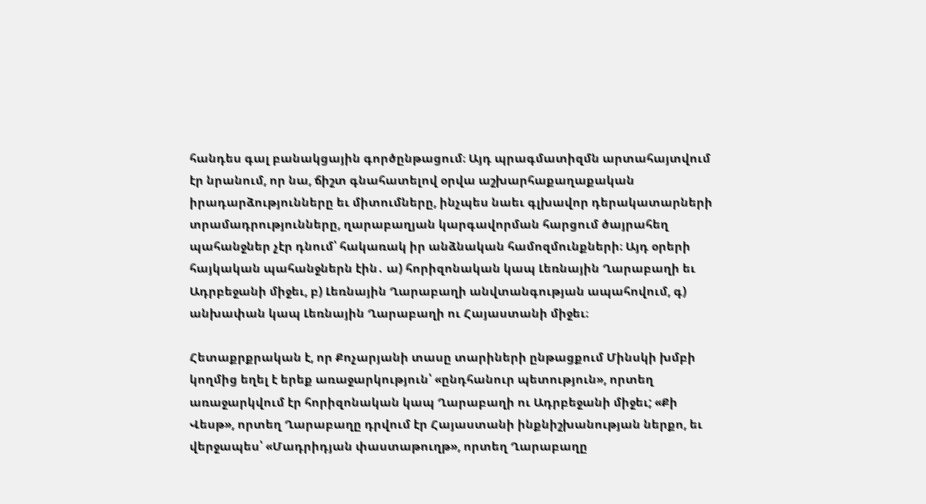հանդես գալ բանակցային գործընթացում։ Այդ պրագմատիզմն արտահայտվում էր նրանում, որ նա, ճիշտ գնահատելով օրվա աշխարհաքաղաքական իրադարձությունները եւ միտումները, ինչպես նաեւ գլխավոր դերակատարների տրամադրությունները, ղարաբաղյան կարգավորման հարցում ծայրահեղ պահանջներ չէր դնում՝ հակառակ իր անձնական համոզմունքների։ Այդ օրերի հայկական պահանջներն էին․ ա) հորիզոնական կապ Լեռնային Ղարաբաղի եւ Ադրբեջանի միջեւ, բ) Լեռնային Ղարաբաղի անվտանգության ապահովում, գ) անխափան կապ Լեռնային Ղարաբաղի ու Հայաստանի միջեւ։

Հետաքրքրական է, որ Քոչարյանի տասը տարիների ընթացքում Մինսկի խմբի կողմից եղել է երեք առաջարկություն՝ «ընդհանուր պետություն», որտեղ առաջարկվում էր հորիզոնական կապ Ղարաբաղի ու Ադրբեջանի միջեւ; «Քի Վեսթ», որտեղ Ղարաբաղը դրվում էր Հայաստանի ինքնիշխանության ներքո, եւ վերջապես՝ «Մադրիդյան փաստաթուղթ», որտեղ Ղարաբաղը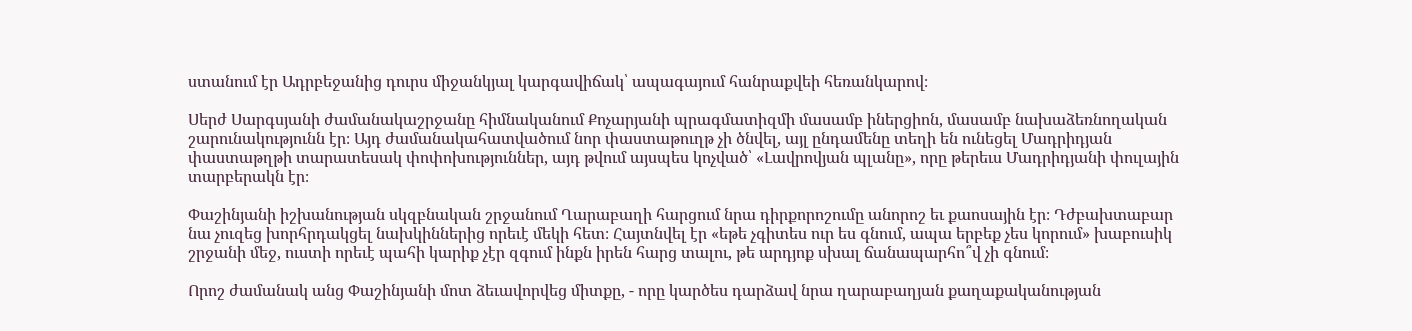ստանում էր Ադրբեջանից դուրս միջանկյալ կարգավիճակ՝ ապագայում հանրաքվեի հեռանկարով։

Սերժ Սարգսյանի ժամանակաշրջանը հիմնականում Քոչարյանի պրագմատիզմի մասամբ իներցիոն, մասամբ նախաձեռնողական շարունակությունն էր։ Այդ ժամանակահատվածում նոր փաստաթուղթ չի ծնվել, այլ ընդամենը տեղի են ունեցել Մադրիդյան փաստաթղթի տարատեսակ փոփոխություններ, այդ թվում այսպես կոչված՝ «Լավրովյան պլանը», որը թերեւս Մադրիդյանի փուլային տարբերակն էր։

Փաշինյանի իշխանության սկզբնական շրջանում Ղարաբաղի հարցում նրա դիրքորոշումը անորոշ եւ քաոսային էր։ Դժբախտաբար նա չուզեց խորհրդակցել նախկիններից որեւէ մեկի հետ։ Հայտնվել էր «եթե չգիտես ուր ես գնում, ապա երբեք չես կորում» խաբուսիկ շրջանի մեջ, ուստի որեւէ պահի կարիք չէր զգում ինքն իրեն հարց տալու, թե արդյոք սխալ ճանապարհո՞վ չի գնում։

Որոշ ժամանակ անց Փաշինյանի մոտ ձեւավորվեց միտքը, - որը կարծես դարձավ նրա ղարաբաղյան քաղաքականության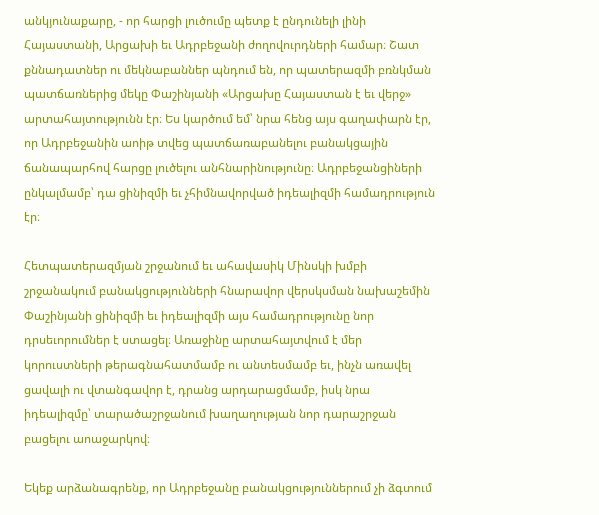անկյունաքարը, - որ հարցի լուծումը պետք է ընդունելի լինի Հայաստանի, Արցախի եւ Ադրբեջանի ժողովուրդների համար։ Շատ քննադատներ ու մեկնաբաններ պնդում են, որ պատերազմի բռնկման պատճառներից մեկը Փաշինյանի «Արցախը Հայաստան է եւ վերջ» արտահայտությունն էր։ Ես կարծում եմ՝ նրա հենց այս գաղափարն էր, որ Ադրբեջանին աոիթ տվեց պատճառաբանելու բանակցային ճանապարհով հարցը լուծելու անհնարինությունը։ Ադրբեջանցիների ընկալմամբ՝ դա ցինիզմի եւ չհիմնավորված իդեալիզմի համադրություն էր։

Հետպատերազմյան շրջանում եւ ահավասիկ Մինսկի խմբի շրջանակում բանակցությունների հնարավոր վերսկսման նախաշեմին Փաշինյանի ցինիզմի եւ իդեալիզմի այս համադրությունը նոր դրսեւորումներ է ստացել։ Առաջինը արտահայտվում է մեր կորուստների թերագնահատմամբ ու անտեսմամբ եւ, ինչն առավել ցավալի ու վտանգավոր է, դրանց արդարացմամբ, իսկ նրա իդեալիզմը՝ տարածաշրջանում խաղաղության նոր դարաշրջան բացելու աոաջարկով։

Եկեք արձանագրենք, որ Ադրբեջանը բանակցություններում չի ձգտում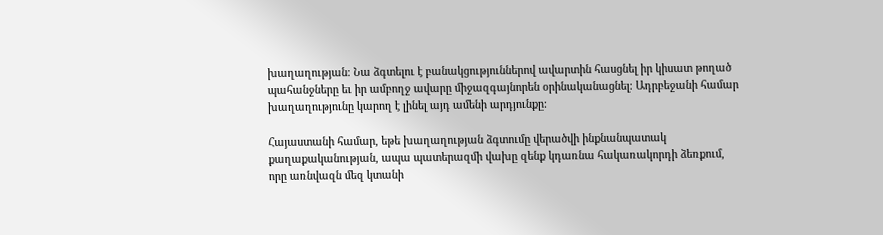խաղաղության։ Նա ձգտելու է բանակցություններով ավարտին հասցնել իր կիսատ թողած պահանջները եւ իր ամբողջ ավարը միջազգայնորեն օրինականացնել։ Ադրբեջանի համար խաղաղությունը կարող է լինել այդ ամենի արդյունքը:

Հայաստանի համար, եթե խաղաղության ձգտումը վերածվի ինքնանպատակ քաղաքականության, ապա պատերազմի վախը զենք կդառնա հակառակորդի ձեռքում, որը առնվազն մեզ կտանի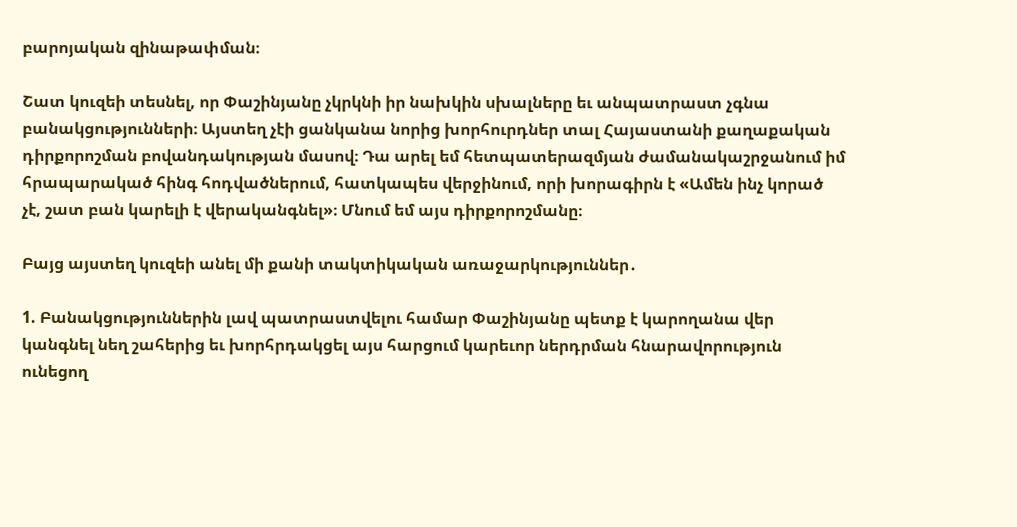բարոյական զինաթափման։

Շատ կուզեի տեսնել, որ Փաշինյանը չկրկնի իր նախկին սխալները եւ անպատրաստ չգնա բանակցությունների։ Այստեղ չէի ցանկանա նորից խորհուրդներ տալ Հայաստանի քաղաքական դիրքորոշման բովանդակության մասով։ Դա արել եմ հետպատերազմյան ժամանակաշրջանում իմ հրապարակած հինգ հոդվածներում, հատկապես վերջինում, որի խորագիրն է «Ամեն ինչ կորած չէ, շատ բան կարելի է վերականգնել»։ Մնում եմ այս դիրքորոշմանը։

Բայց այստեղ կուզեի անել մի քանի տակտիկական առաջարկություններ․

1. Բանակցություններին լավ պատրաստվելու համար Փաշինյանը պետք է կարողանա վեր կանգնել նեղ շահերից եւ խորհրդակցել այս հարցում կարեւոր ներդրման հնարավորություն ունեցող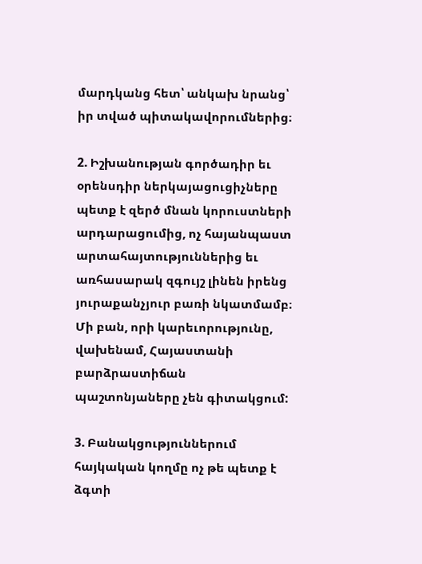մարդկանց հետ՝ անկախ նրանց՝ իր տված պիտակավորումներից։

2. Իշխանության գործադիր եւ օրենսդիր ներկայացուցիչները պետք է զերծ մնան կորուստների արդարացումից, ոչ հայանպաստ արտահայտություններից եւ առհասարակ զգույշ լինեն իրենց յուրաքանչյուր բառի նկատմամբ։ Մի բան, որի կարեւորությունը, վախենամ, Հայաստանի բարձրաստիճան պաշտոնյաները չեն գիտակցում:

3. Բանակցություններում հայկական կողմը ոչ թե պետք է ձգտի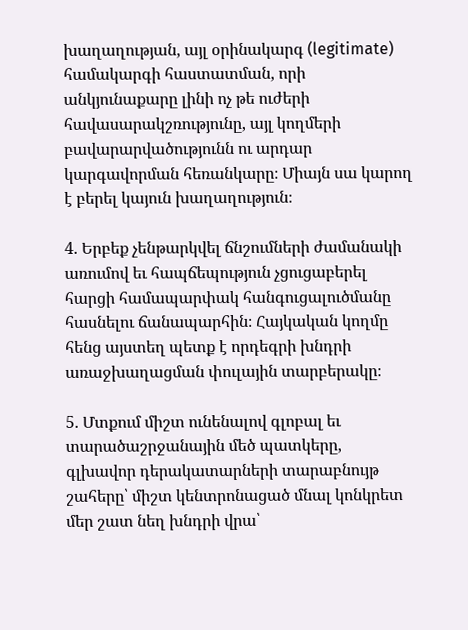խաղաղության, այլ օրինակարգ (legitimate) համակարգի հաստատման, որի անկյունաքարը լինի ոչ թե ուժերի հավասարակշռությունը, այլ կողմերի բավարարվածությունն ու արդար կարգավորման հեռանկարը։ Միայն սա կարող է բերել կայուն խաղաղություն։

4. Երբեք չենթարկվել ճնշումների ժամանակի առումով եւ հապճեպություն չցուցաբերել հարցի համապարփակ հանգուցալուծմանը հասնելու ճանապարհին։ Հայկական կողմը հենց այստեղ պետք է որդեգրի խնդրի առաջխաղացման փուլային տարբերակը։

5. Մտքում միշտ ունենալով գլոբալ եւ տարածաշրջանային մեծ պատկերը, գլխավոր դերակատարների տարաբնույթ շահերը՝ միշտ կենտրոնացած մնալ կոնկրետ մեր շատ նեղ խնդրի վրա՝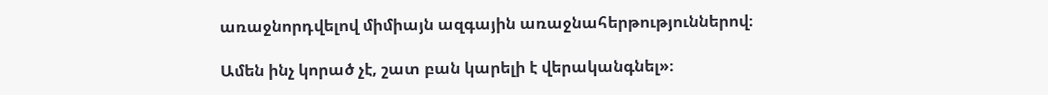առաջնորդվելով միմիայն ազգային առաջնահերթություններով։

Ամեն ինչ կորած չէ, շատ բան կարելի է վերականգնել»։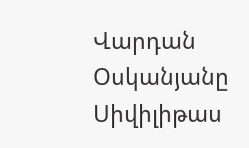Վարդան Օսկանյանը Սիվիլիթաս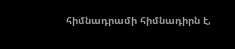հիմնադրամի հիմնադիրն է,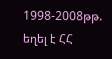1998-2008թթ. եղել է ՀՀ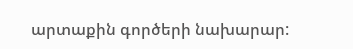արտաքին գործերի նախարար: